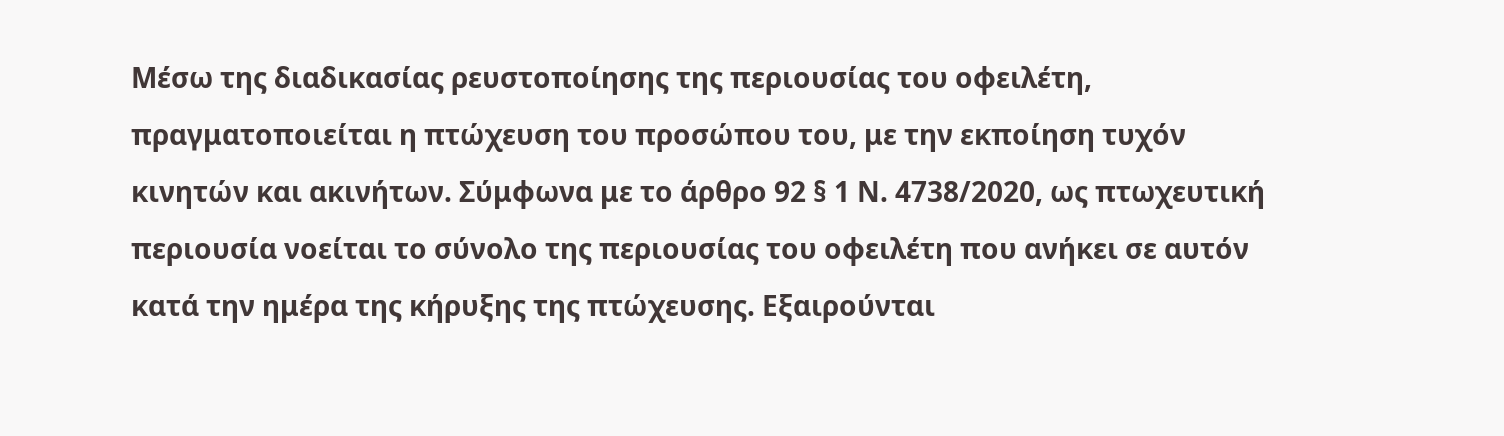Μέσω της διαδικασίας ρευστοποίησης της περιουσίας του οφειλέτη, πραγματοποιείται η πτώχευση του προσώπου του, με την εκποίηση τυχόν κινητών και ακινήτων. Σύμφωνα με το άρθρο 92 § 1 Ν. 4738/2020, ως πτωχευτική περιουσία νοείται το σύνολο της περιουσίας του οφειλέτη που ανήκει σε αυτόν κατά την ημέρα της κήρυξης της πτώχευσης. Εξαιρούνται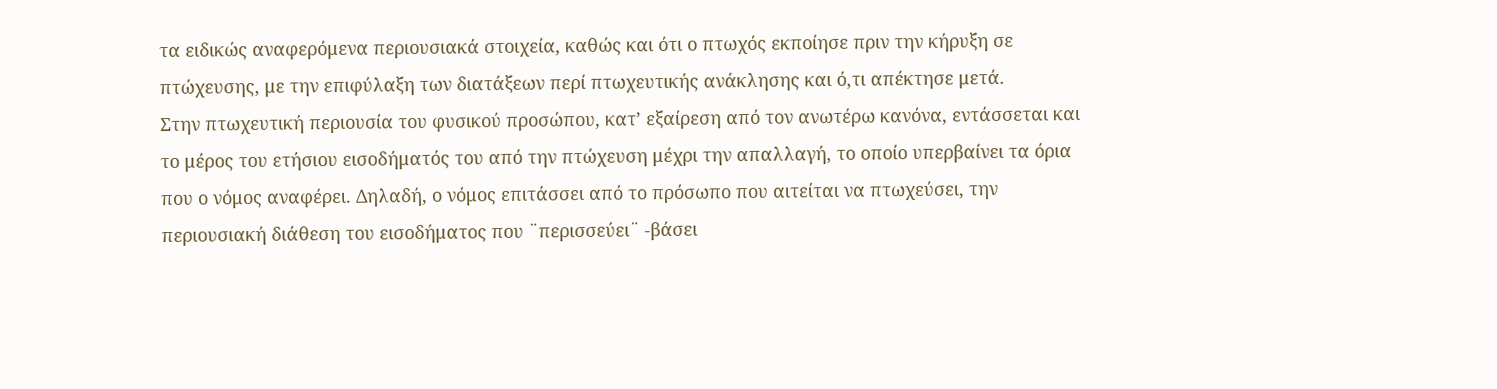τα ειδικώς αναφερόμενα περιουσιακά στοιχεία, καθώς και ότι ο πτωχός εκποίησε πριν την κήρυξη σε πτώχευσης, με την επιφύλαξη των διατάξεων περί πτωχευτικής ανάκλησης και ό,τι απέκτησε μετά.
Στην πτωχευτική περιουσία του φυσικού προσώπου, κατ’ εξαίρεση από τον ανωτέρω κανόνα, εντάσσεται και το μέρος του ετήσιου εισοδήματός του από την πτώχευση μέχρι την απαλλαγή, το οποίο υπερβαίνει τα όρια που ο νόμος αναφέρει. Δηλαδή, ο νόμος επιτάσσει από το πρόσωπο που αιτείται να πτωχεύσει, την περιουσιακή διάθεση του εισοδήματος που ¨περισσεύει¨ -βάσει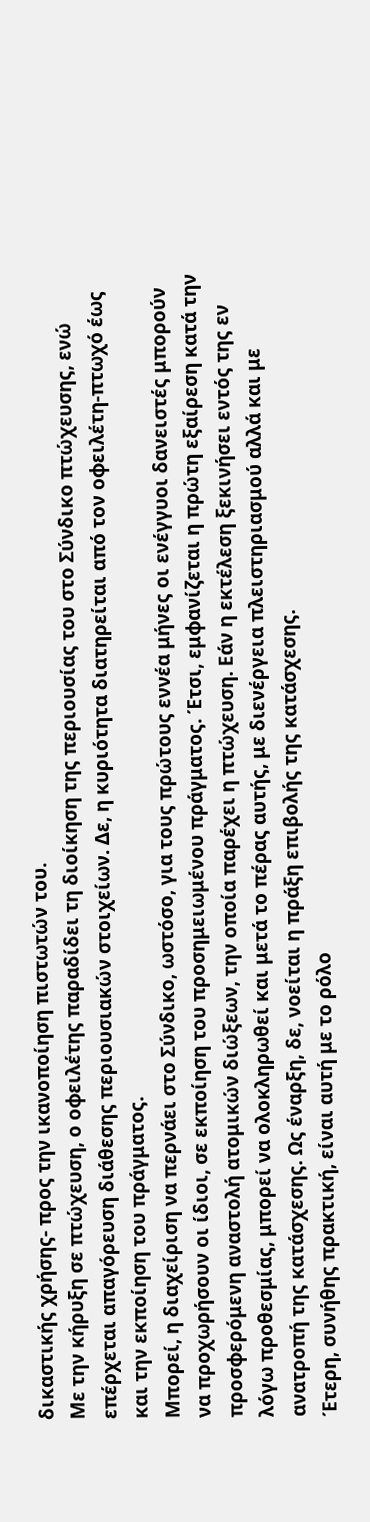δικαστικής χρήσης- προς την ικανοποίηση πιστωτών του.
Με την κήρυξη σε πτώχευση, ο οφειλέτης παραδίδει τη διοίκηση της περιουσίας του στο Σύνδικο πτώχευσης, ενώ επέρχεται απαγόρευση διάθεσης περιουσιακών στοιχείων. Δε, η κυριότητα διατηρείται από τον οφειλέτη-πτωχό έως και την εκποίηση του πράγματος.
Μπορεί, η διαχείριση να περνάει στο Σύνδικο, ωστόσο, για τους πρώτους εννέα μήνες οι ενέγγυοι δανειστές μπορούν να προχωρήσουν οι ίδιοι, σε εκποίηση του προσημειωμένου πράγματος. Έτσι, εμφανίζεται η πρώτη εξαίρεση κατά την προσφερόμενη αναστολή ατομικών διώξεων, την οποία παρέχει η πτώχευση. Εάν η εκτέλεση ξεκινήσει εντός της εν λόγω προθεσμίας, μπορεί να ολοκληρωθεί και μετά το πέρας αυτής, με διενέργεια πλειστηριασμού αλλά και με ανατροπή της κατάσχεσης. Ως έναρξη, δε, νοείται η πράξη επιβολής της κατάσχεσης.
Έτερη, συνήθης πρακτική, είναι αυτή με το ρόλο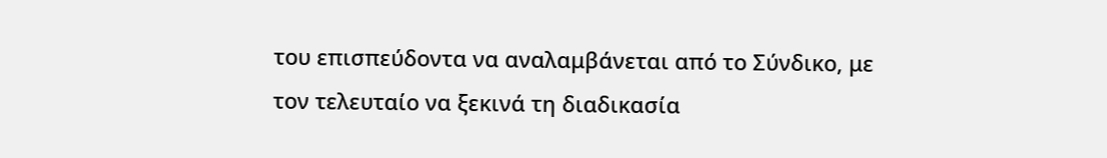του επισπεύδοντα να αναλαμβάνεται από το Σύνδικο, με τον τελευταίο να ξεκινά τη διαδικασία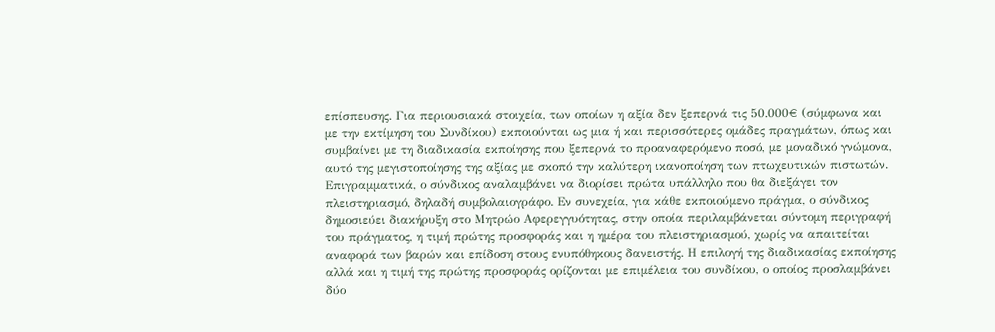επίσπευσης. Για περιουσιακά στοιχεία, των οποίων η αξία δεν ξεπερνά τις 50.000€ (σύμφωνα και με την εκτίμηση του Συνδίκου) εκποιούνται ως μια ή και περισσότερες ομάδες πραγμάτων, όπως και συμβαίνει με τη διαδικασία εκποίησης που ξεπερνά το προαναφερόμενο ποσό, με μοναδικό γνώμονα, αυτό της μεγιστοποίησης της αξίας με σκοπό την καλύτερη ικανοποίηση των πτωχευτικών πιστωτών.
Επιγραμματικά, ο σύνδικος αναλαμβάνει να διορίσει πρώτα υπάλληλο που θα διεξάγει τον πλειστηριασμό, δηλαδή συμβολαιογράφο. Εν συνεχεία, για κάθε εκποιούμενο πράγμα, ο σύνδικος δημοσιεύει διακήρυξη στο Μητρώο Αφερεγγυότητας, στην οποία περιλαμβάνεται σύντομη περιγραφή του πράγματος, η τιμή πρώτης προσφοράς και η ημέρα του πλειστηριασμού, χωρίς να απαιτείται αναφορά των βαρών και επίδοση στους ενυπόθηκους δανειστής. Η επιλογή της διαδικασίας εκποίησης αλλά και η τιμή της πρώτης προσφοράς ορίζονται με επιμέλεια του συνδίκου, ο οποίος προσλαμβάνει δύο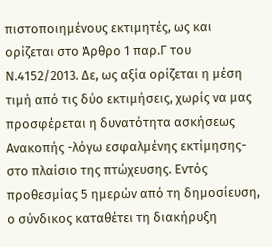πιστοποιημένους εκτιμητές, ως και ορίζεται στο Άρθρο 1 παρ.Γ του Ν.4152/2013. Δε, ως αξία ορίζεται η μέση τιμή από τις δύο εκτιμήσεις, χωρίς να μας προσφέρεται η δυνατότητα ασκήσεως Ανακοπής -λόγω εσφαλμένης εκτίμησης- στο πλαίσιο της πτώχευσης. Εντός προθεσμίας 5 ημερών από τη δημοσίευση, ο σύνδικος καταθέτει τη διακήρυξη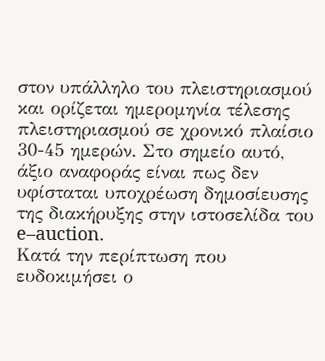στον υπάλληλο του πλειστηριασμού και ορίζεται ημερομηνία τέλεσης πλειστηριασμού σε χρονικό πλαίσιο 30-45 ημερών. Στο σημείο αυτό, άξιο αναφοράς είναι πως δεν υφίσταται υποχρέωση δημοσίευσης της διακήρυξης στην ιστοσελίδα του e–auction.
Κατά την περίπτωση που ευδοκιμήσει ο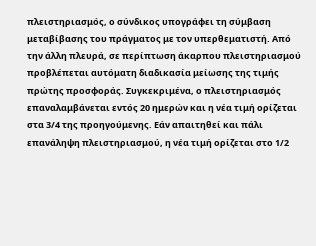πλειστηριασμός, ο σύνδικος υπογράφει τη σύμβαση μεταβίβασης του πράγματος με τον υπερθεματιστή. Από την άλλη πλευρά, σε περίπτωση άκαρπου πλειστηριασμού προβλέπεται αυτόματη διαδικασία μείωσης της τιμής πρώτης προσφοράς. Συγκεκριμένα, ο πλειστηριασμός επαναλαμβάνεται εντός 20 ημερών και η νέα τιμή ορίζεται στα 3/4 της προηγούμενης. Εάν απαιτηθεί και πάλι επανάληψη πλειστηριασμού, η νέα τιμή ορίζεται στο 1/2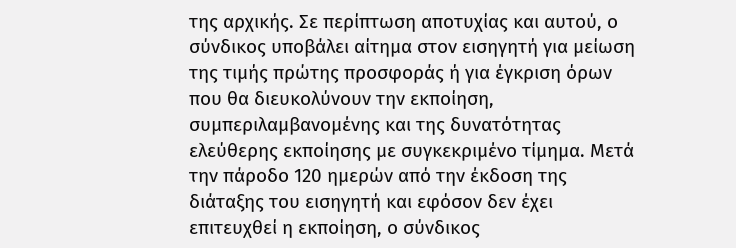της αρχικής. Σε περίπτωση αποτυχίας και αυτού, ο σύνδικος υποβάλει αίτημα στον εισηγητή για μείωση της τιμής πρώτης προσφοράς ή για έγκριση όρων που θα διευκολύνουν την εκποίηση, συμπεριλαμβανομένης και της δυνατότητας ελεύθερης εκποίησης με συγκεκριμένο τίμημα. Μετά την πάροδο 120 ημερών από την έκδοση της διάταξης του εισηγητή και εφόσον δεν έχει επιτευχθεί η εκποίηση, ο σύνδικος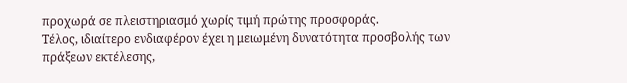προχωρά σε πλειστηριασμό χωρίς τιμή πρώτης προσφοράς.
Τέλος, ιδιαίτερο ενδιαφέρον έχει η μειωμένη δυνατότητα προσβολής των πράξεων εκτέλεσης,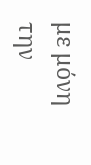με μόνη την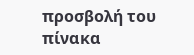προσβολή του πίνακα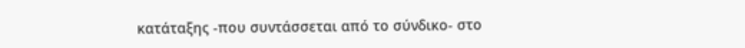κατάταξης -που συντάσσεται από το σύνδικο- στο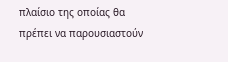πλαίσιο της οποίας θα πρέπει να παρουσιαστούν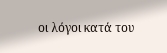οι λόγοι κατά του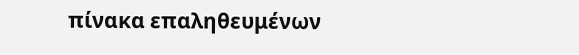πίνακα επαληθευμένων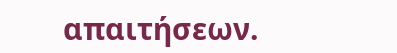απαιτήσεων.